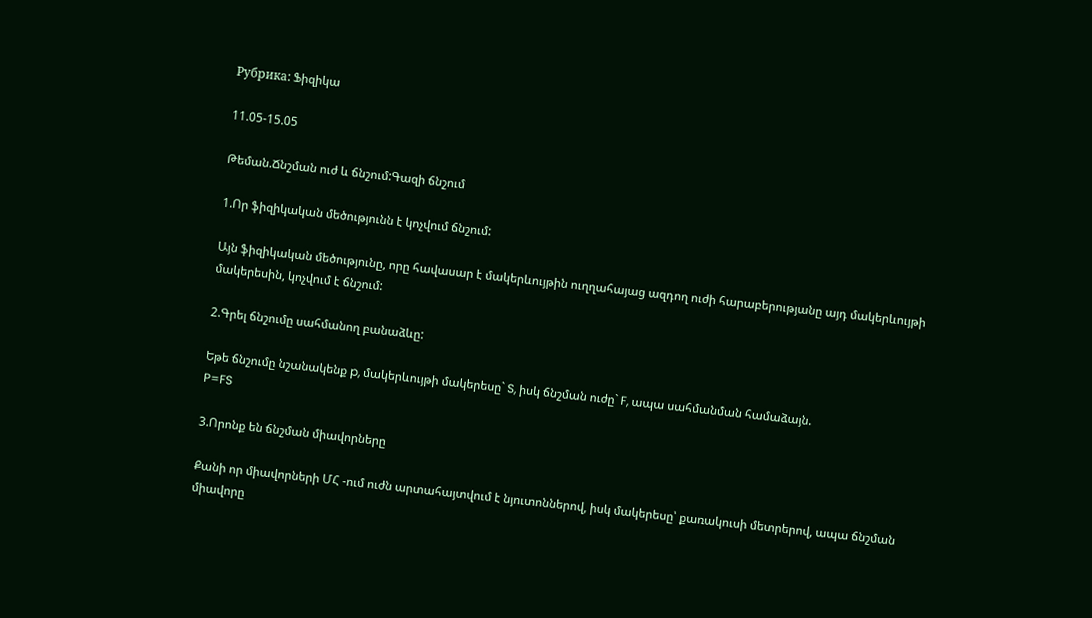Рубрика: Ֆիզիկա

11.05-15.05

Թեման.Ճնշման ուժ և ճնշում:Գազի ճնշում

1.Որ ֆիզիկական մեծությունն է կոչվում ճնշում:

Այն ֆիզիկական մեծությունը, որը հավասար է մակերևույթին ուղղահայաց ազդող ուժի հարաբերությանը այդ մակերևույթի մակերեսին, կոչվում է ճնշում:

2.Գրել ճնշումը սահմանող բանաձևը:

Եթե ճնշումը նշանակենք p, մակերևույթի մակերեսը` S, իսկ ճնշման ուժը` F, ապա սահմանման համաձայն.
P=FS

3.Որոնք են ճնշման միավորները

Քանի որ միավորների ՄՀ -ում ուժն արտահայտվում է նյուտոններով, իսկ մակերեսը՝ քառակուսի մետրերով, ապա ճնշման միավորը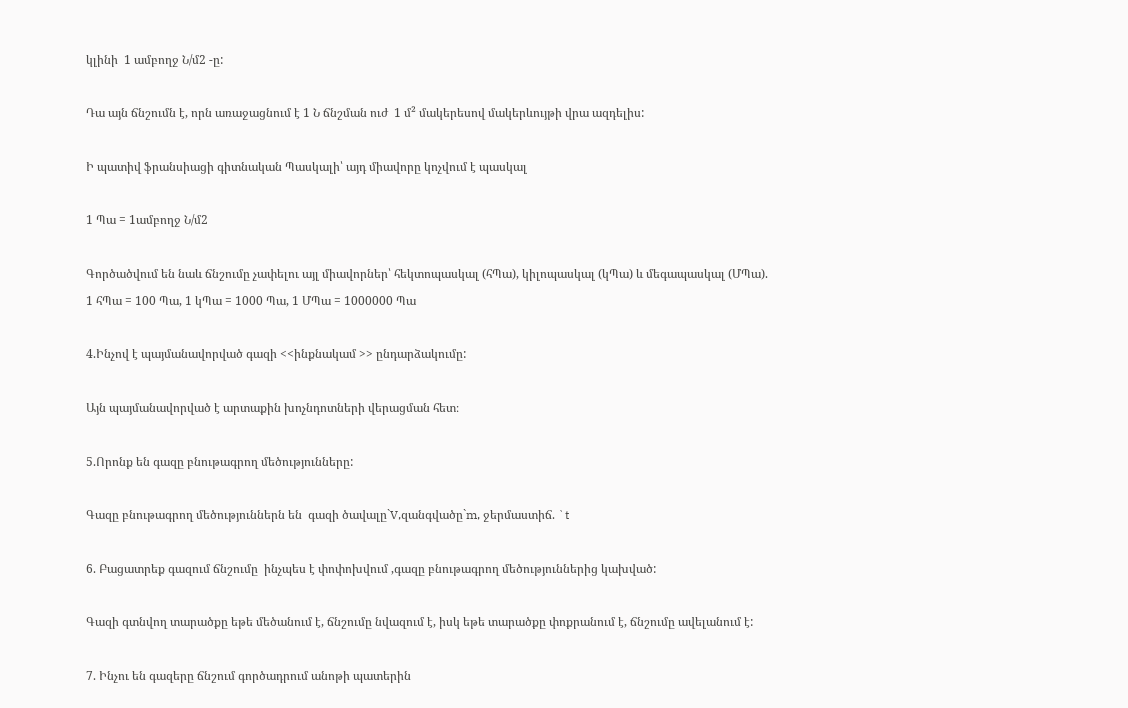կլինի  1 ամբողջ Ն/մ2 -ը:

Դա այն ճնշումն է, որն առաջացնում է 1 Ն ճնշման ուժ  1 մ² մակերեսով մակերևույթի վրա ազդելիս:

Ի պատիվ ֆրանսիացի գիտնական Պասկալի՝ այդ միավորը կոչվում է պասկալ

1 Պա = 1ամբողջ Ն/մ2

Գործածվում են նաև ճնշումը չափելու այլ միավորներ՝ հեկտոպասկալ (հՊա), կիլոպասկալ (կՊա) և մեգապասկալ (ՄՊա).
1 հՊա = 100 Պա, 1 կՊա = 1000 Պա, 1 ՄՊա = 1000000 Պա

4.Ինչով է պայմանավորված գազի <<ինքնակամ >> ընդարձակումը:

Այն պայմանավորված է արտաքին խոչնդոտների վերացման հետ։

5.Որոնք են գազը բնութագրող մեծությունները:

Գազը բնութագրող մեծություններն են  գազի ծավալը`V,զանգվածը`m, ջերմաստիճ. `t

6. Բացատրեք գազում ճնշումը  ինչպես է փոփոխվում ,գազը բնութագրող մեծություններից կախված:

Գազի գտնվող տարածքը եթե մեծանում է, ճնշումը նվազում է, իսկ եթե տարածքը փոքրանում է, ճնշումը ավելանում է:

7. Ինչու են գազերը ճնշում գործադրում անոթի պատերին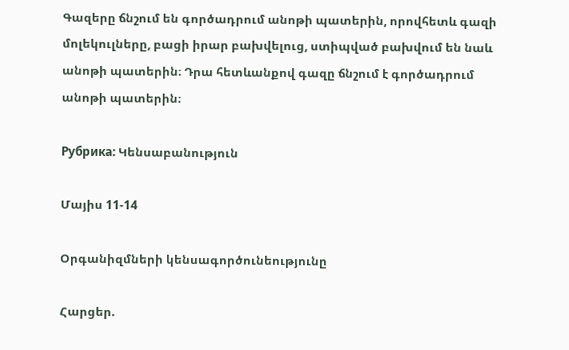Գազերը ճնշում են գործադրում անոթի պատերին, որովհետև գազի մոլեկուլները, բացի իրար բախվելուց, ստիպված բախվում են նաև անոթի պատերին։ Դրա հետևանքով գազը ճնշում է գործադրում անոթի պատերին։

Рубрика: Կենսաբանություն

Մայիս 11-14

Օրգանիզմների կենսագործունեությունը

Հարցեր.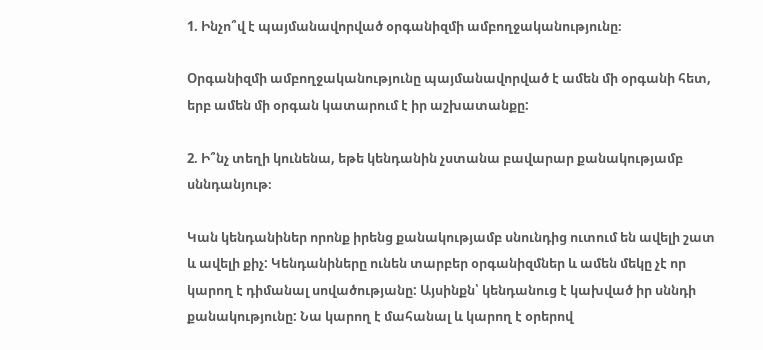1. Ինչո՞վ է պայմանավորված օրգանիզմի ամբողջականությունը։

Օրգանիզմի ամբողջականությունը պայմանավորված է ամեն մի օրգանի հետ, երբ ամեն մի օրգան կատարում է իր աշխատանքը:

2. Ի՞նչ տեղի կունենա, եթե կենդանին չստանա բավարար քանակությամբ սննդանյութ։

Կան կենդանիներ որոնք իրենց քանակությամբ սնունդից ուտում են ավելի շատ և ավելի քիչ: Կենդանիները ունեն տարբեր օրգանիզմներ և ամեն մեկը չէ որ կարող է դիմանալ սովածությանը: Այսինքն՝ կենդանուց է կախված իր սննդի քանակությունը: Նա կարող է մահանալ և կարող է օրերով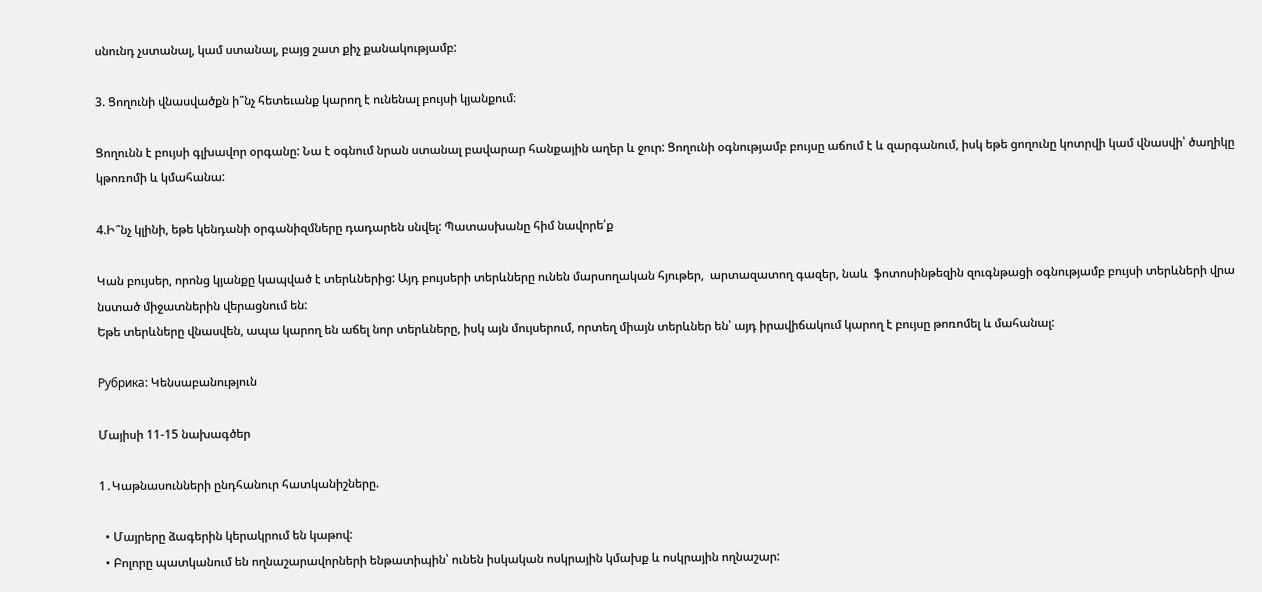սնունդ չստանալ, կամ ստանալ, բայց շատ քիչ քանակությամբ:

3. Ցողունի վնասվածքն ի՞նչ հետեւանք կարող է ունենալ բույսի կյանքում։

Ցողունն է բույսի գլխավոր օրգանը: Նա է օգնում նրան ստանալ բավարար հանքային աղեր և ջուր: Ցողունի օգնությամբ բույսը աճում է և զարգանում, իսկ եթե ցողունը կոտրվի կամ վնասվի՝ ծաղիկը կթոռոմի և կմահանա:

4.Ի՞նչ կլինի, եթե կենդանի օրգանիզմները դադարեն սնվել: Պատասխանը հիմ նավորե՛ք

Կան բույսեր, որոնց կյանքը կապված է տերևներից: Այդ բույսերի տերևները ունեն մարսողական հյութեր,  արտազատող գազեր, նաև  ֆոտոսինթեզին զուգնթացի օգնությամբ բույսի տերևների վրա նստած միջատներին վերացնում են:
Եթե տերևները վնասվեն, ապա կարող են աճել նոր տերևները, իսկ այն մույսերում, որտեղ միայն տերևներ են՝ այդ իրավիճակում կարող է բույսը թոռոմել և մահանալ:

Рубрика: Կենսաբանություն

Մայիսի 11-15 նախագծեր

1․Կաթնասունների ընդհանուր հատկանիշները.

  • Մայրերը ձագերին կերակրում են կաթով:
  • Բոլորը պատկանում են ողնաշարավորների ենթատիպին՝ ունեն իսկական ոսկրային կմախք և ոսկրային ողնաշար: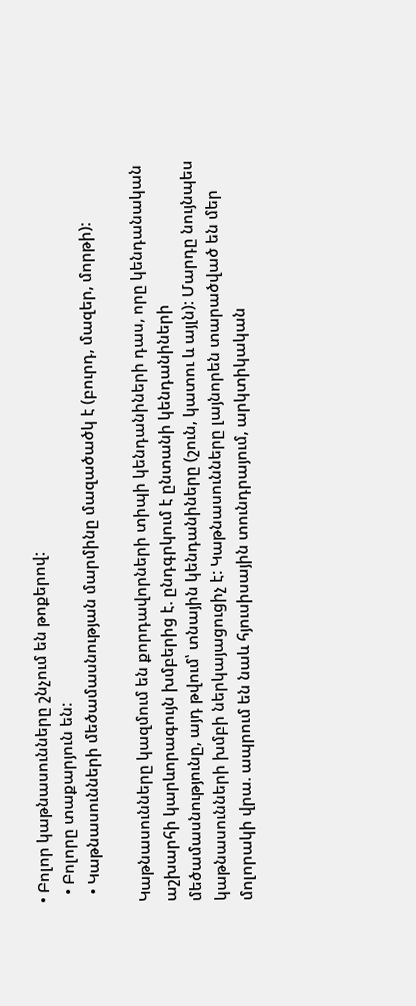• Բոլոր կաթնասունները շնչում են թոքերով:
  • Բոլորը տաքարյուն են:
  • Կաթնասունների մեծամասնության մարմինը մազածածկ է (բուրդ, մազեր, մորթի):

Կաթնասունները կազմում են քորդավորների տիպի կենդանիների դաս, որը կենդանական աշխարհի կարևորագույն խմբերից է. ընդգրկում է ընտանի կենդանիների մեծամասնությունը, այդ թվում՝ տնային կենդանիները (շուն, կատու և այլն): Մարդը նույնպես կաթնասունների խմբի ներկայացուցիչ է: Կաթնասունները լայնորեն տարածված են մեր մոլորակի վրա. ապրում են նաև հյուսիսային տունդրայում, արկտիկական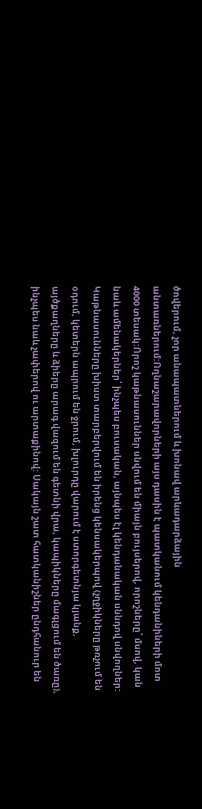ծովերում, չոր անապատներում և խոնավ արևադարձային անտառներում:Ողնաշարավորների այս դասին է պատկանում կենդանիների մոտ 4000 տեսակ:Որոշ կաթնասուններ սնվում են միայն բույսերով, որոշները՝ մսով, կան նաև ամենակերներ՝ ինչպես բուսական, այնպես էլ կենդանական սննդով սնվողներ: Կաթնասունները խիստ տարբերվում են իրենց կենսակերպով (չղջիկները թռչում են օդում, կետերն ապրում են ջրում, խլուրդը վարում է ստորգետնյա կյանք, այծքաղները և ձիերը արագ վազում են գետնի վրա, կապիկները մագլցում են ծառը), ինչպես նաև չափերով ու արտաքինով: Սակայն շատ հատկանիշներ ընդհանուր են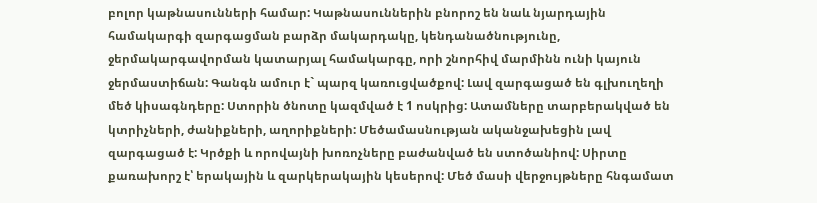բոլոր կաթնասունների համար: Կաթնասուններին բնորոշ են նաև նյարդային համակարգի զարգացման բարձր մակարդակը, կենդանածնությունը, ջերմակարգավորման կատարյալ համակարգը, որի շնորհիվ մարմինն ունի կայուն ջերմաստիճան: Գանգն ամուր է` պարզ կառուցվածքով: Լավ զարգացած են գլխուղեղի մեծ կիսագնդերը: Ստորին ծնոտը կազմված է 1 ոսկրից: Ատամները տարբերակված են կտրիչների, ժանիքների, աղորիքների: Մեծամասնության ականջախեցին լավ զարգացած է: Կրծքի և որովայնի խոռոչները բաժանված են ստոծանիով: Սիրտը քառախորշ է՝ երակային և զարկերակային կեսերով: Մեծ մասի վերջույթները հնգամատ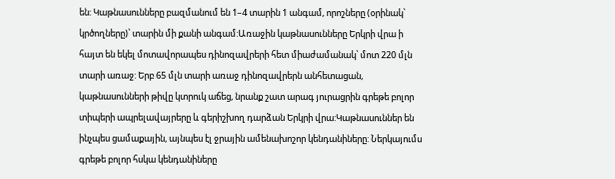են: Կաթնասունները բազմանում են 1–4 տարին 1 անգամ, որոշները (օրինակ՝ կրծողները)՝ տարին մի քանի անգամ:Առաջին կաթնասունները Երկրի վրա ի հայտ են եկել մոտավորապես դինոզավրերի հետ միաժամանակ՝ մոտ 220 մլն տարի առաջ: Երբ 65 մլն տարի առաջ դինոզավրերն անհետացան, կաթնասունների թիվը կտրուկ աճեց, նրանք շատ արագ յուրացրին գրեթե բոլոր տիպերի ապրելավայրերը և գերիշխող դարձան Երկրի վրա:Կաթնասուններ են ինչպես ցամաքային, այնպես էլ ջրային ամենախոշոր կենդանիները: Ներկայումս գրեթե բոլոր հսկա կենդանիները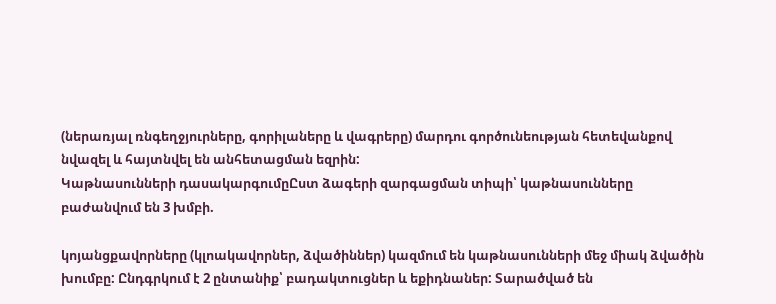(ներառյալ ռնգեղջյուրները, գորիլաները և վագրերը) մարդու գործունեության հետեվանքով նվազել և հայտնվել են անհետացման եզրին:
Կաթնասունների դասակարգումըԸստ ձագերի զարգացման տիպի՝ կաթնասունները բաժանվում են 3 խմբի.

կոյանցքավորները (կլոակավորներ, ձվածիններ) կազմում են կաթնասունների մեջ միակ ձվածին խումբը: Ընդգրկում է 2 ընտանիք՝ բադակտուցներ և եքիդնաներ: Տարածված են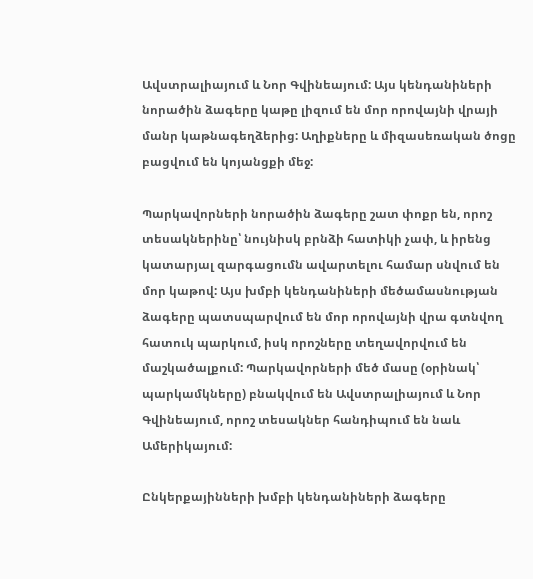Ավստրալիայում և Նոր Գվինեայում: Այս կենդանիների նորածին ձագերը կաթը լիզում են մոր որովայնի վրայի մանր կաթնագեղձերից: Աղիքները և միզասեռական ծոցը բացվում են կոյանցքի մեջ:

Պարկավորների նորածին ձագերը շատ փոքր են, որոշ տեսակներինը՝ նույնիսկ բրնձի հատիկի չափ, և իրենց կատարյալ զարգացումն ավարտելու համար սնվում են մոր կաթով: Այս խմբի կենդանիների մեծամասնության ձագերը պատսպարվում են մոր որովայնի վրա գտնվող հատուկ պարկում, իսկ որոշները տեղավորվում են մաշկածալքում: Պարկավորների մեծ մասը (օրինակ՝ պարկամկները) բնակվում են Ավստրալիայում և Նոր Գվինեայում, որոշ տեսակներ հանդիպում են նաև Ամերիկայում:

Ընկերքայինների խմբի կենդանիների ձագերը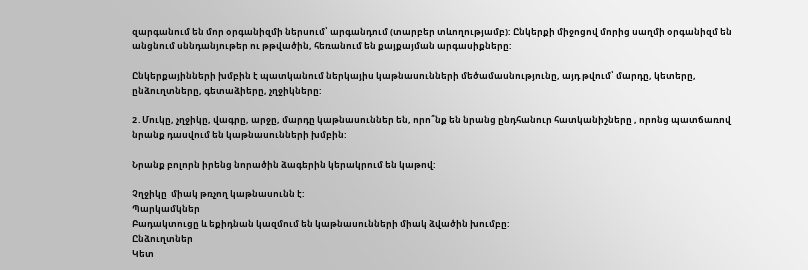զարգանում են մոր օրգանիզմի ներսում՝ արգանդում (տարբեր տևողությամբ): Ընկերքի միջոցով մորից սաղմի օրգանիզմ են անցնում սննդանյութեր ու թթվածին, հեռանում են քայքայման արգասիքները:

Ընկերքայինների խմբին է պատկանում ներկայիս կաթնասունների մեծամասնությունը, այդ թվում՝ մարդը, կետերը, ընձուղտները, գետաձիերը, չղջիկները:

2․Մուկը, չղջիկը, վագրը, արջը, մարդը կաթնասուններ են, որո՞նք են նրանց ընդհանուր հատկանիշները , որոնց պատճառով նրանք դասվում են կաթնասունների խմբին:

Նրանք բոլորն իրենց նորածին ձագերին կերակրում են կաթով:

Չղջիկը  միակ թռչող կաթնասունն է:
Պարկամկներ
Բադակտուցը և եքիդնան կազմում են կաթնասունների միակ ձվածին խումբը:
Ընձուղտներ
Կետ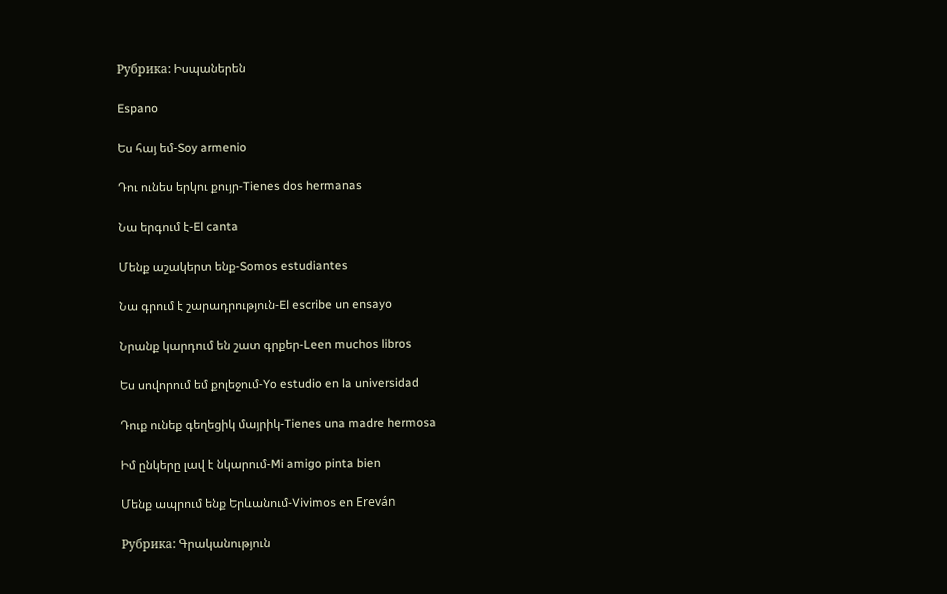Рубрика: Իսպաներեն

Espano

Ես հայ եմ-Soy armenio

Դու ունես երկու քույր-Tienes dos hermanas

Նա երգում է-El canta

Մենք աշակերտ ենք-Somos estudiantes

Նա գրում է շարադրություն-El escribe un ensayo

Նրանք կարդում են շատ գրքեր-Leen muchos libros

Ես սովորում եմ քոլեջում-Yo estudio en la universidad

Դուք ունեք գեղեցիկ մայրիկ-Tienes una madre hermosa

Իմ ընկերը լավ է նկարում-Mi amigo pinta bien

Մենք ապրում ենք Երևանում-Vivimos en Ereván

Рубрика: Գրականություն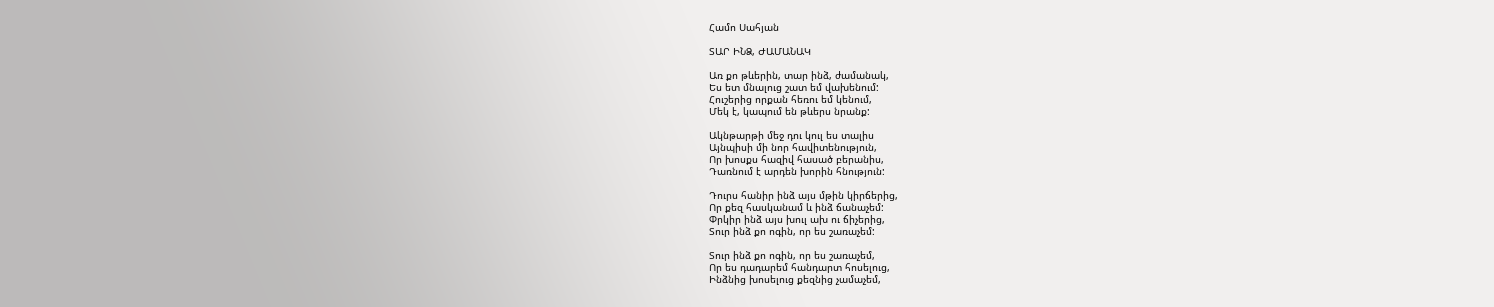Համո Սահյան

ՏԱՐ ԻՆՁ, ԺԱՄԱՆԱԿ

Առ քո թևերին, տար ինձ, ժամանակ,
Ես ետ մնալուց շատ եմ վախենում:
Հուշերից որքան հեռու եմ կենում,
Մեկ է, կապում են թևերս նրանք:

Ակնթարթի մեջ դու կուլ ես տալիս
Այնպիսի մի նոր հավիտենություն,
Որ խոսքս հազիվ հասած բերանիս,
Դառնում է արդեն խորին հնություն:

Դուրս հանիր ինձ այս մթին կիրճերից,
Որ քեզ հասկանամ և ինձ ճանաչեմ:
Փրկիր ինձ այս խուլ ախ ու ճիչերից,
Տուր ինձ քո ոգին, որ ես շառաչեմ:

Տուր ինձ քո ոգին, որ ես շառաչեմ,
Որ ես դադարեմ հանդարտ հոսելուց,
Ինձնից խոսելուց քեզնից չամաչեմ,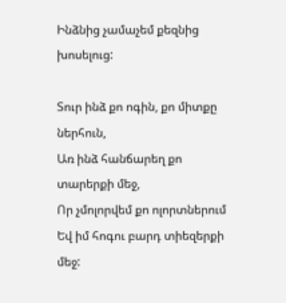Ինձնից չամաչեմ քեզնից խոսելուց:

Տուր ինձ քո ոգին, քո միտքը ներհուն,
Առ ինձ հանճարեղ քո տարերքի մեջ,
Որ չմոլորվեմ քո ոլորտներում
Եվ իմ հոգու բարդ տիեզերքի մեջ: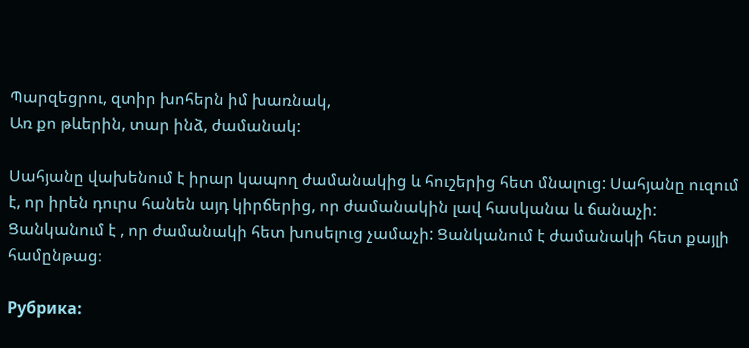Պարզեցրու, զտիր խոհերն իմ խառնակ,
Առ քո թևերին, տար ինձ, ժամանակ:

Սահյանը վախենում է իրար կապող ժամանակից և հուշերից հետ մնալուց: Սահյանը ուզում է, որ իրեն դուրս հանեն այդ կիրճերից, որ ժամանակին լավ հասկանա և ճանաչի: Ցանկանում է , որ ժամանակի հետ խոսելուց չամաչի: Ցանկանում է ժամանակի հետ քայլի համընթաց։

Рубрика: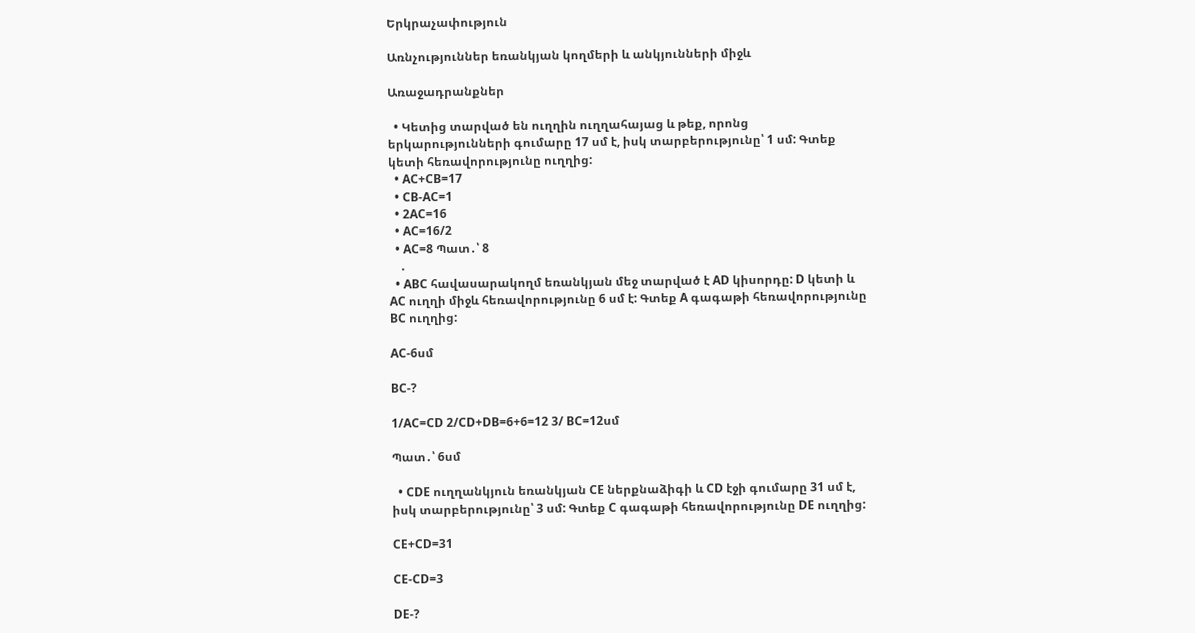Երկրաչափություն

Առնչություններ եռանկյան կողմերի և անկյունների միջև

Առաջադրանքներ

  • Կետից տարված են ուղղին ուղղահայաց և թեք, որոնց երկարությունների գումարը 17 սմ է, իսկ տարբերությունը՝ 1 սմ: Գտեք կետի հեռավորությունը ուղղից:
  • AC+CB=17
  • CB-AC=1
  • 2AC=16
  • AC=16/2
  • AC=8 Պատ․՝ 8
    .
  • ABC հավասարակողմ եռանկյան մեջ տարված է AD կիսորդը: D կետի և AC ուղղի միջև հեռավորությունը 6 սմ է: Գտեք A գագաթի հեռավորությունը BC ուղղից:

AC-6սմ

BC-?

1/AC=CD 2/CD+DB=6+6=12 3/ BC=12սմ

Պատ․՝ 6սմ

  • CDE ուղղանկյուն եռանկյան CE ներքնաձիգի և CD էջի գումարը 31 սմ է, իսկ տարբերությունը՝ 3 սմ: Գտեք C գագաթի հեռավորությունը DE ուղղից:

CE+CD=31

CE-CD=3

DE-?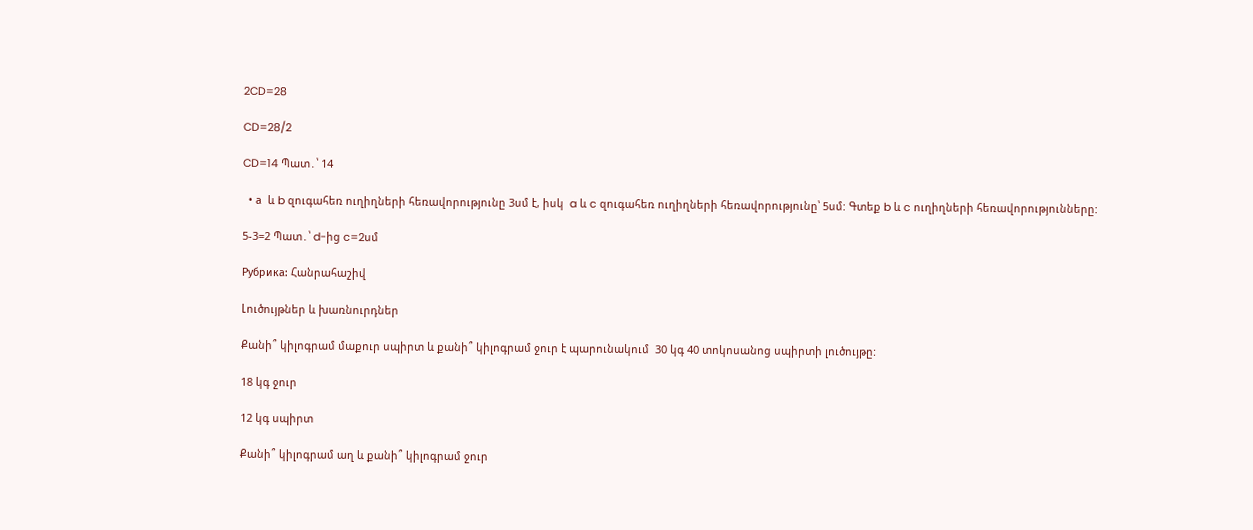2CD=28

CD=28/2

CD=14 Պատ․՝ 14

  • а  և b զուգահեռ ուղիղների հեռավորությունը 3սմ է, իսկ  a և c զուգահեռ ուղիղների հեռավորությունը՝ 5սմ: Գտեք b և c ուղիղների հեռավորությունները:

5-3=2 Պատ․՝ d-ից c=2սմ

Рубрика: Հանրահաշիվ

Լուծույթներ և խառնուրդներ

Քանի՞ կիլոգրամ մաքուր սպիրտ և քանի՞ կիլոգրամ ջուր է պարունակում  30 կգ 40 տոկոսանոց սպիրտի լուծույթը:

18 կգ ջուր

12 կգ սպիրտ

Քանի՞ կիլոգրամ աղ և քանի՞ կիլոգրամ ջուր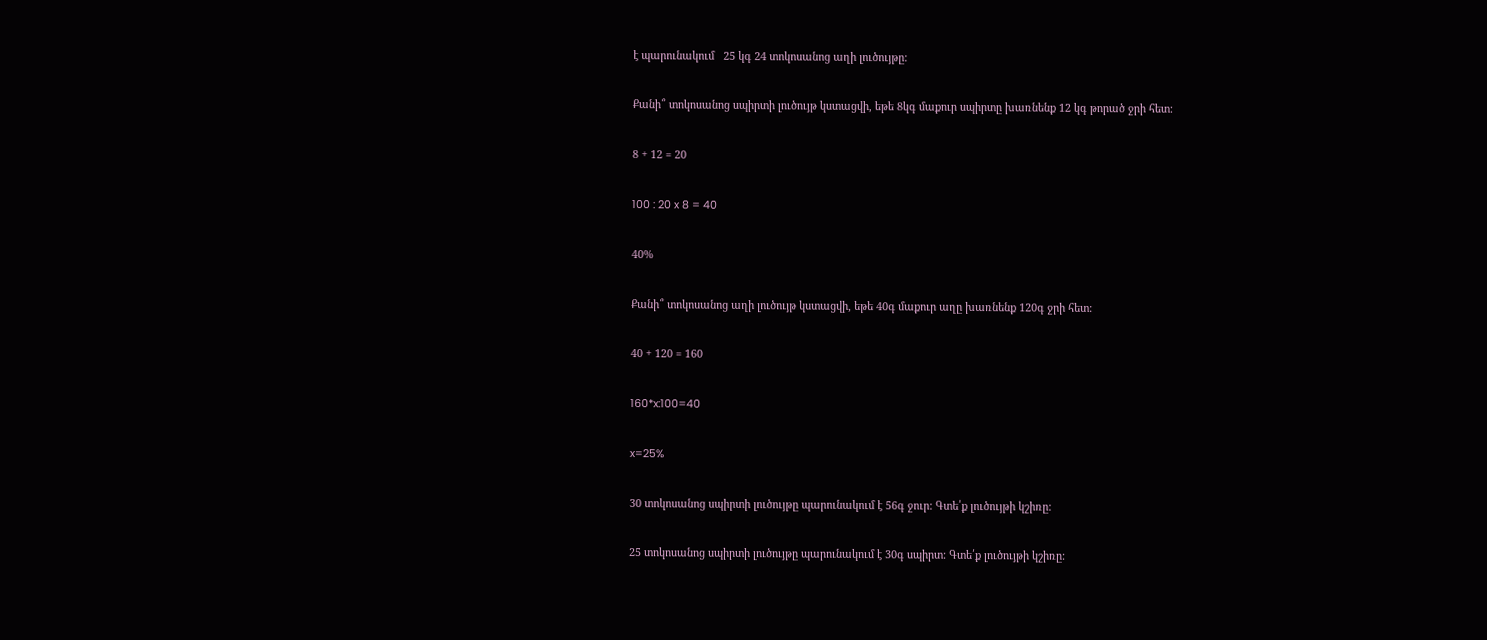է պարունակում   25 կգ 24 տոկոսանոց աղի լուծույթը:

Քանի՞ տոկոսանոց սպիրտի լուծույթ կստացվի, եթե 8կգ մաքուր սպիրտը խառնենք 12 կգ թորած ջրի հետ:

8 + 12 = 20

100 : 20 x 8 = 40

40%

Քանի՞ տոկոսանոց աղի լուծույթ կստացվի, եթե 40գ մաքուր աղը խառնենք 120գ ջրի հետ:

40 + 120 = 160

160*x:100=40

x=25%

30 տոկոսանոց սպիրտի լուծույթը պարունակում է 56գ ջուր: Գտե՛ք լուծույթի կշիռը:

25 տոկոսանոց սպիրտի լուծույթը պարունակում է 30գ սպիրտ: Գտե՛ք լուծույթի կշիռը: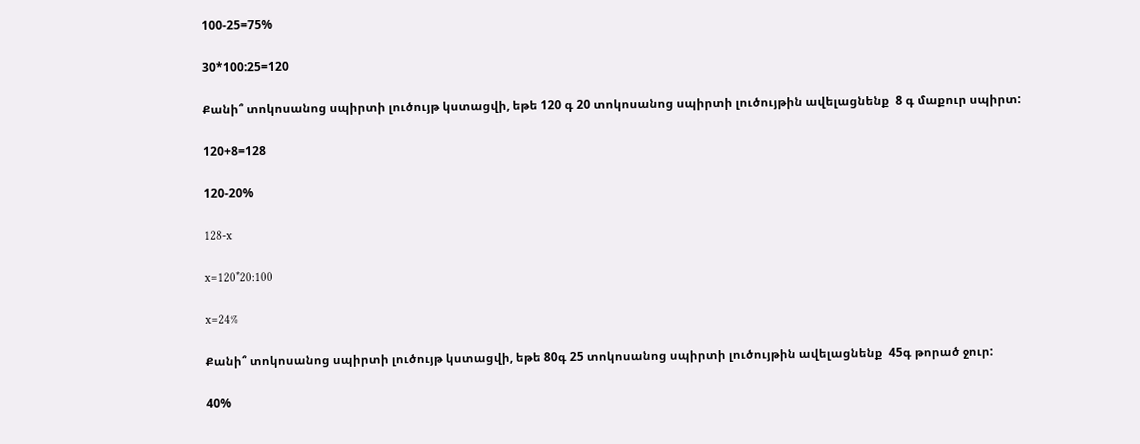100-25=75%

30*100:25=120

Քանի՞ տոկոսանոց սպիրտի լուծույթ կստացվի, եթե 120 գ 20 տոկոսանոց սպիրտի լուծույթին ավելացնենք  8 գ մաքուր սպիրտ:

120+8=128

120-20%

128-x

x=120*20:100

x=24%

Քանի՞ տոկոսանոց սպիրտի լուծույթ կստացվի, եթե 80գ 25 տոկոսանոց սպիրտի լուծույթին ավելացնենք  45գ թորած ջուր:

40%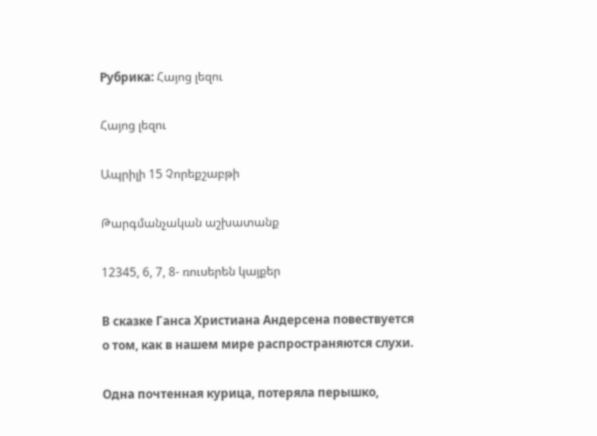Рубрика: Հայոց լեզու

Հայոց լեզու

Ապրիլի 15 Չորեքշաբթի

Թարգմանչական աշխատանք

12345, 6, 7, 8- ռուսերեն կայքեր

В сказке Ганса Христиана Андерсена повествуется о том, как в нашем мире распространяются слухи.

Одна почтенная курица, потеряла перышко,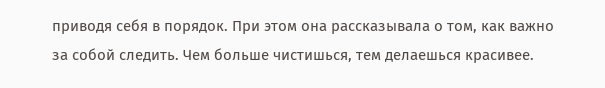приводя себя в порядок. При этом она рассказывала о том, как важно за собой следить. Чем больше чистишься, тем делаешься красивее.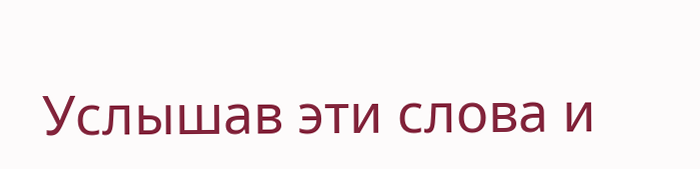Услышав эти слова и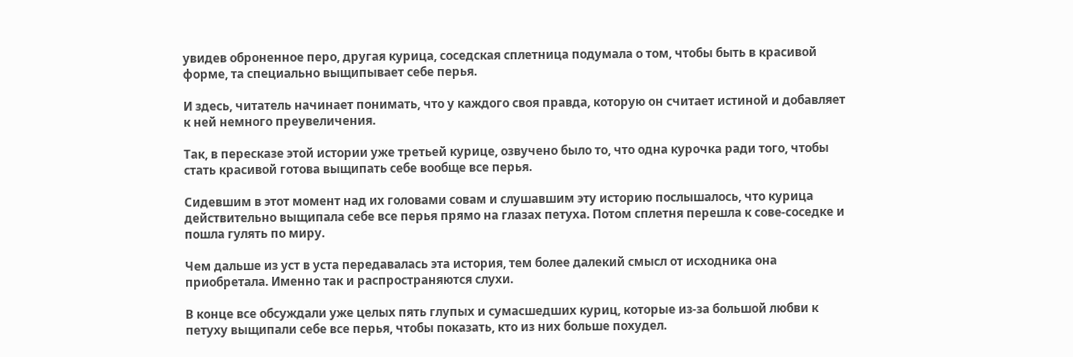увидев оброненное перо, другая курица, соседская сплетница подумала о том, чтобы быть в красивой форме, та специально выщипывает себе перья.

И здесь, читатель начинает понимать, что у каждого своя правда, которую он считает истиной и добавляет к ней немного преувеличения.

Так, в пересказе этой истории уже третьей курице, озвучено было то, что одна курочка ради того, чтобы стать красивой готова выщипать себе вообще все перья.

Сидевшим в этот момент над их головами совам и слушавшим эту историю послышалось, что курица действительно выщипала себе все перья прямо на глазах петуха. Потом сплетня перешла к сове-соседке и пошла гулять по миру.

Чем дальше из уст в уста передавалась эта история, тем более далекий смысл от исходника она приобретала. Именно так и распространяются слухи.

В конце все обсуждали уже целых пять глупых и сумасшедших куриц, которые из-за большой любви к петуху выщипали себе все перья, чтобы показать, кто из них больше похудел.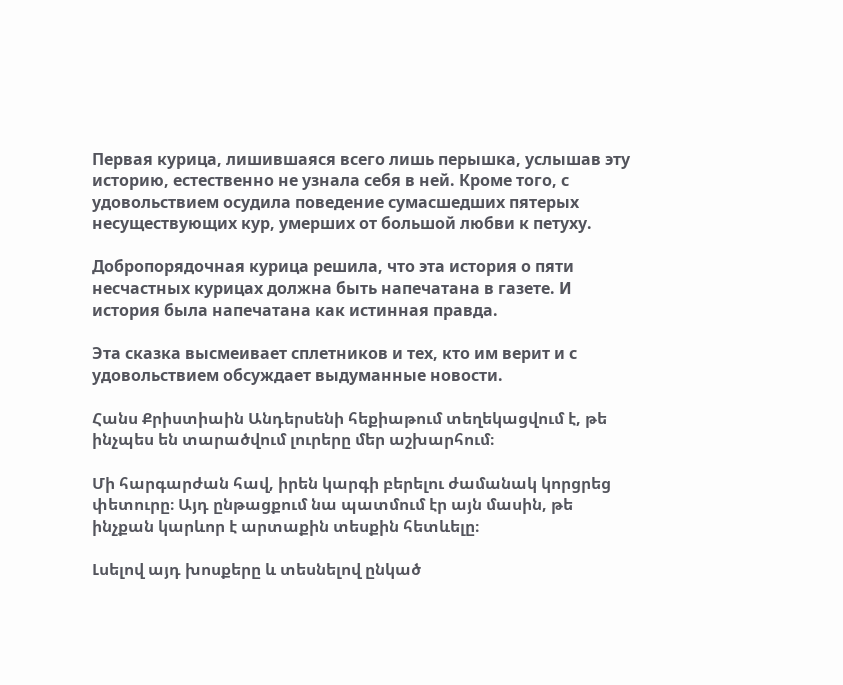Первая курица, лишившаяся всего лишь перышка, услышав эту историю, естественно не узнала себя в ней. Кроме того, с удовольствием осудила поведение сумасшедших пятерых несуществующих кур, умерших от большой любви к петуху.

Добропорядочная курица решила, что эта история о пяти несчастных курицах должна быть напечатана в газете. И история была напечатана как истинная правда.

Эта сказка высмеивает сплетников и тех, кто им верит и с удовольствием обсуждает выдуманные новости.

Հանս Քրիստիաին Անդերսենի հեքիաթում տեղեկացվում է, թե ինչպես են տարածվում լուրերը մեր աշխարհում։

Մի հարգարժան հավ, իրեն կարգի բերելու ժամանակ կորցրեց փետուրը։ Այդ ընթացքում նա պատմում էր այն մասին, թե ինչքան կարևոր է արտաքին տեսքին հետևելը։

Լսելով այդ խոսքերը և տեսնելով ընկած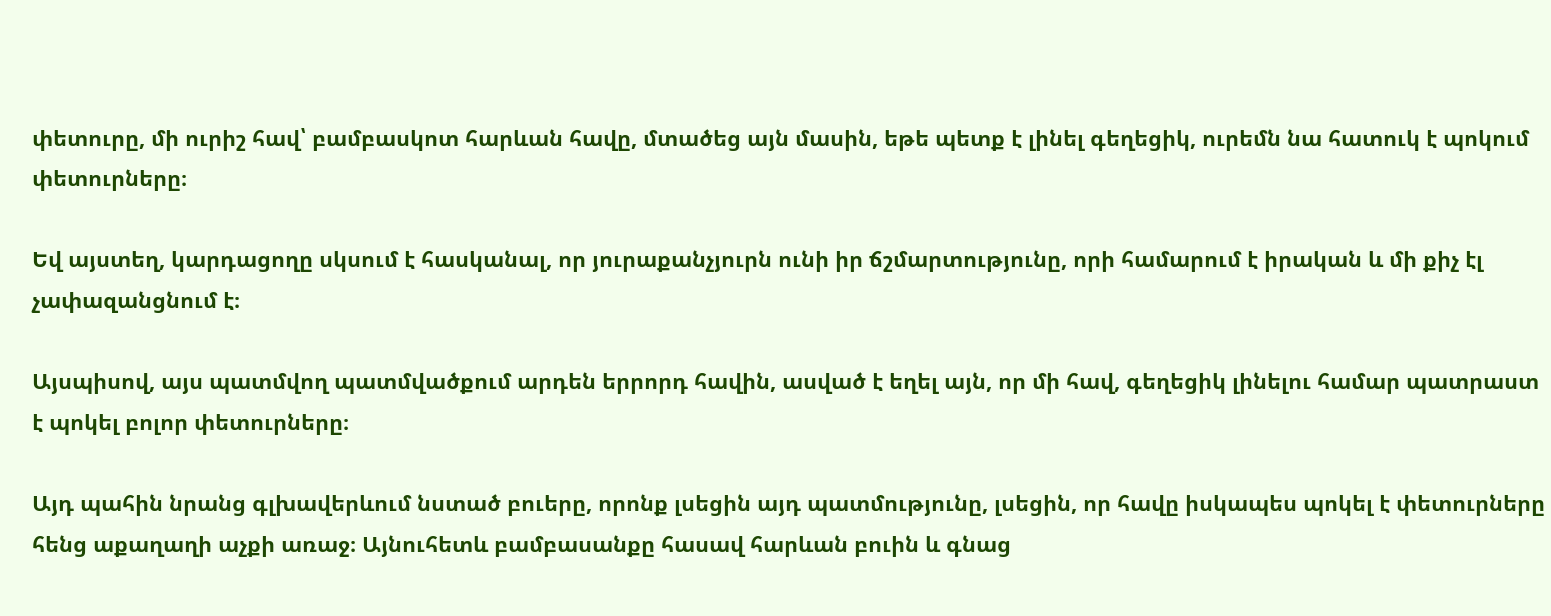փետուրը, մի ուրիշ հավ՝ բամբասկոտ հարևան հավը, մտածեց այն մասին, եթե պետք է լինել գեղեցիկ, ուրեմն նա հատուկ է պոկում փետուրները։

Եվ այստեղ, կարդացողը սկսում է հասկանալ, որ յուրաքանչյուրն ունի իր ճշմարտությունը, որի համարում է իրական և մի քիչ էլ չափազանցնում է։

Այսպիսով, այս պատմվող պատմվածքում արդեն երրորդ հավին, ասված է եղել այն, որ մի հավ, գեղեցիկ լինելու համար պատրաստ է պոկել բոլոր փետուրները։

Այդ պահին նրանց գլխավերևում նստած բուերը, որոնք լսեցին այդ պատմությունը, լսեցին, որ հավը իսկապես պոկել է փետուրները հենց աքաղաղի աչքի առաջ։ Այնուհետև բամբասանքը հասավ հարևան բուին և գնաց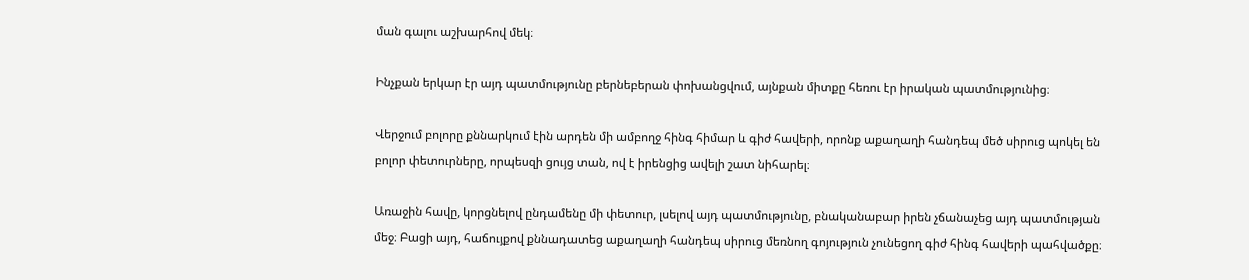ման գալու աշխարհով մեկ։

Ինչքան երկար էր այդ պատմությունը բերնեբերան փոխանցվում, այնքան միտքը հեռու էր իրական պատմությունից։

Վերջում բոլորը քննարկում էին արդեն մի ամբողջ հինգ հիմար և գիժ հավերի, որոնք աքաղաղի հանդեպ մեծ սիրուց պոկել են բոլոր փետուրները, որպեսզի ցույց տան, ով է իրենցից ավելի շատ նիհարել։

Առաջին հավը, կորցնելով ընդամենը մի փետուր, լսելով այդ պատմությունը, բնականաբար իրեն չճանաչեց այդ պատմության մեջ։ Բացի այդ, հաճույքով քննադատեց աքաղաղի հանդեպ սիրուց մեռնող գոյություն չունեցող գիժ հինգ հավերի պահվածքը։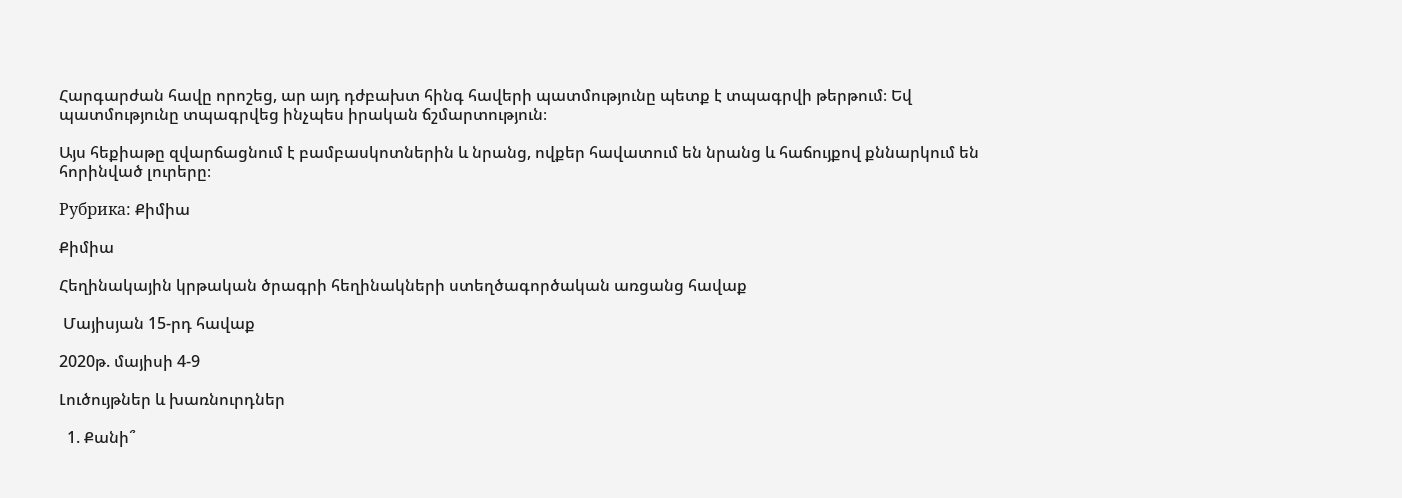Հարգարժան հավը որոշեց, ար այդ դժբախտ հինգ հավերի պատմությունը պետք է տպագրվի թերթում։ Եվ պատմությունը տպագրվեց ինչպես իրական ճշմարտություն։

Այս հեքիաթը զվարճացնում է բամբասկոտներին և նրանց, ովքեր հավատում են նրանց և հաճույքով քննարկում են հորինված լուրերը։

Рубрика: Քիմիա

Քիմիա

Հեղինակային կրթական ծրագրի հեղինակների ստեղծագործական առցանց հավաք

 Մայիսյան 15-րդ հավաք

2020թ. մայիսի 4-9

Լուծույթներ և խառնուրդներ

  1. Քանի՞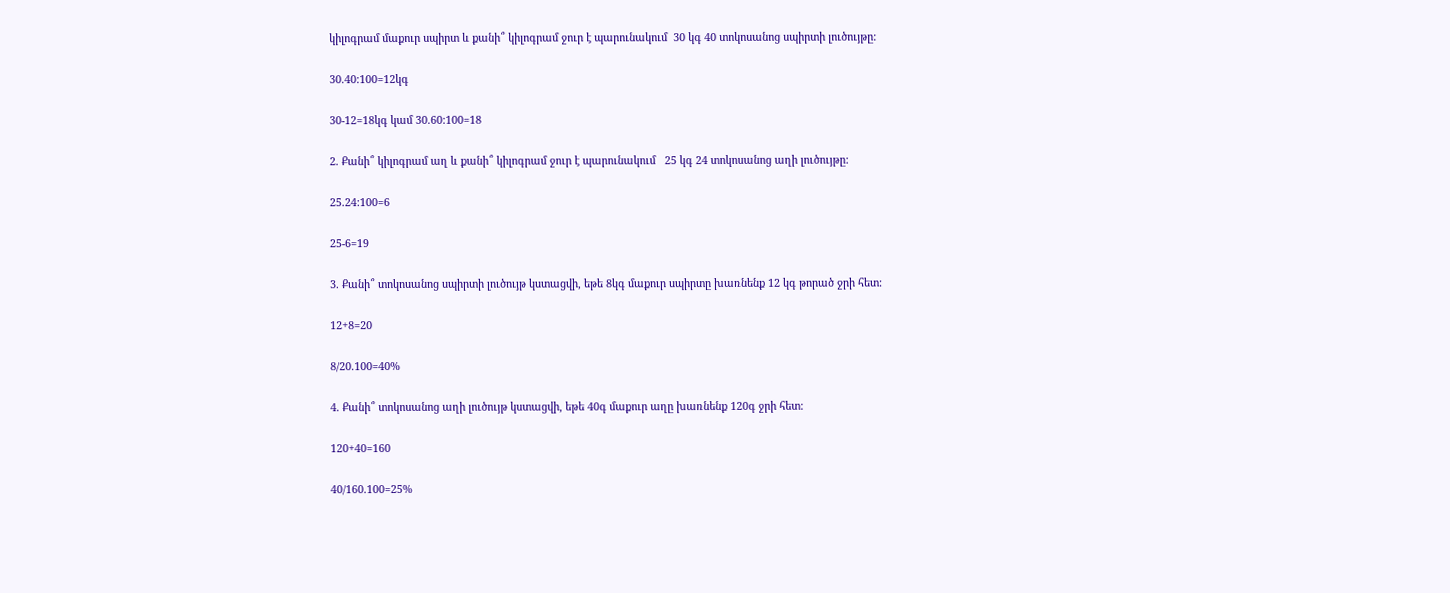կիլոգրամ մաքուր սպիրտ և քանի՞ կիլոգրամ ջուր է պարունակում  30 կգ 40 տոկոսանոց սպիրտի լուծույթը:

30.40:100=12կգ

30-12=18կգ կամ 30.60:100=18

2. Քանի՞ կիլոգրամ աղ և քանի՞ կիլոգրամ ջուր է պարունակում   25 կգ 24 տոկոսանոց աղի լուծույթը:

25.24:100=6

25-6=19

3. Քանի՞ տոկոսանոց սպիրտի լուծույթ կստացվի, եթե 8կգ մաքուր սպիրտը խառնենք 12 կգ թորած ջրի հետ:

12+8=20

8/20.100=40%

4. Քանի՞ տոկոսանոց աղի լուծույթ կստացվի, եթե 40գ մաքուր աղը խառնենք 120գ ջրի հետ:

120+40=160

40/160.100=25%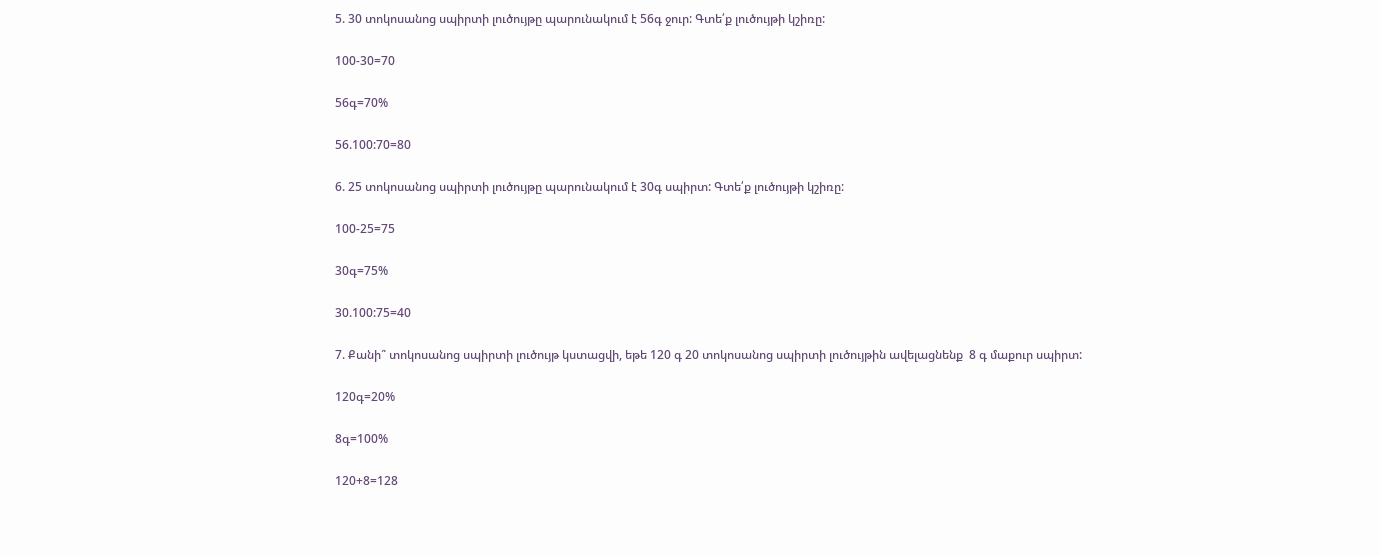5. 30 տոկոսանոց սպիրտի լուծույթը պարունակում է 56գ ջուր: Գտե՛ք լուծույթի կշիռը:

100-30=70

56գ=70%

56.100:70=80

6. 25 տոկոսանոց սպիրտի լուծույթը պարունակում է 30գ սպիրտ: Գտե՛ք լուծույթի կշիռը:

100-25=75

30գ=75%

30.100:75=40

7. Քանի՞ տոկոսանոց սպիրտի լուծույթ կստացվի, եթե 120 գ 20 տոկոսանոց սպիրտի լուծույթին ավելացնենք  8 գ մաքուր սպիրտ:

120գ=20%

8գ=100%

120+8=128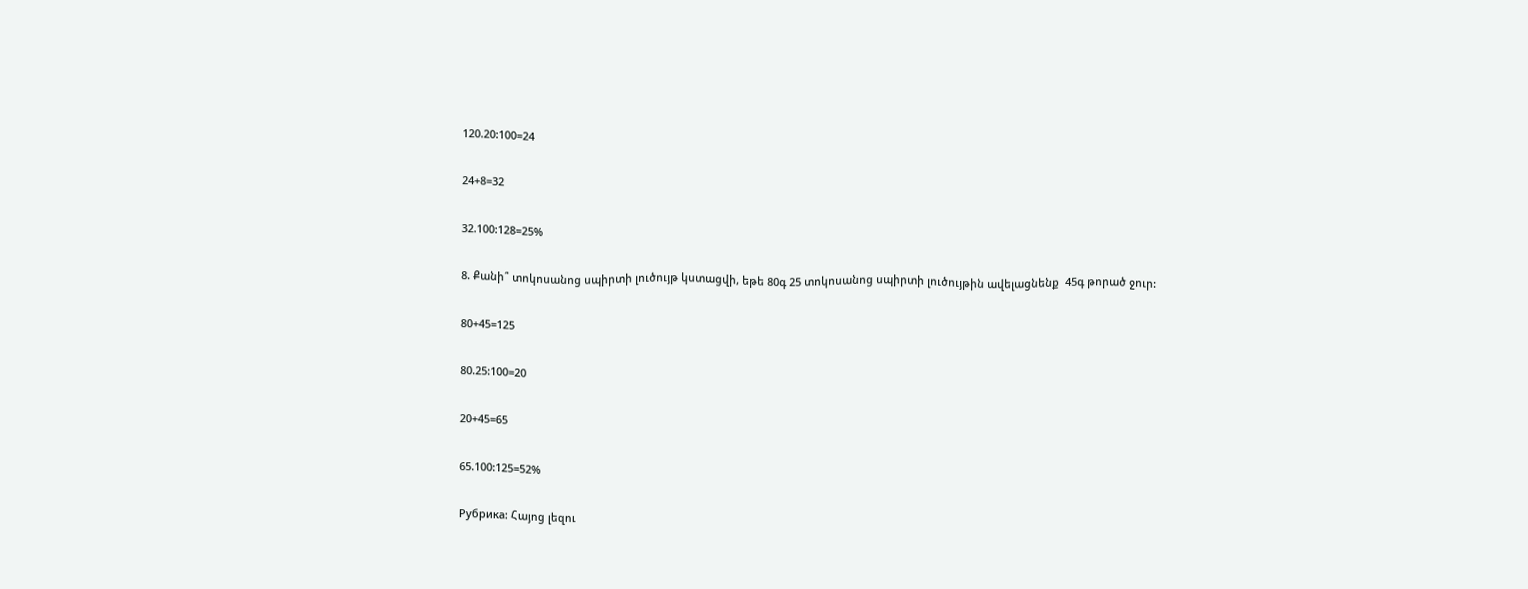120.20:100=24

24+8=32

32.100:128=25%

8. Քանի՞ տոկոսանոց սպիրտի լուծույթ կստացվի, եթե 80գ 25 տոկոսանոց սպիրտի լուծույթին ավելացնենք  45գ թորած ջուր:

80+45=125

80.25:100=20

20+45=65

65.100:125=52%

Рубрика: Հայոց լեզու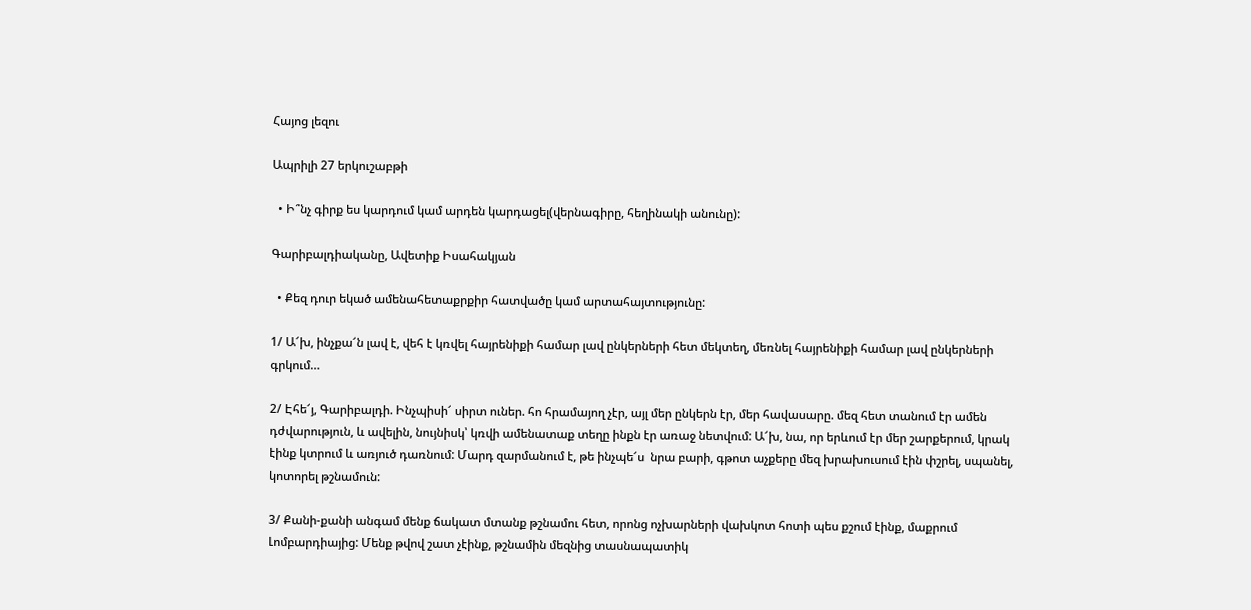Հայոց լեզու

Ապրիլի 27 երկուշաբթի

  • Ի՞նչ գիրք ես կարդում կամ արդեն կարդացել(վերնագիրը, հեղինակի անունը):

Գարիբալդիականը, Ավետիք Իսահակյան

  • Քեզ դուր եկած ամենահետաքրքիր հատվածը կամ արտահայտությունը:

1/ Ա՜խ, ինչքա՜ն լավ է, վեհ է կռվել հայրենիքի համար լավ ընկերների հետ մեկտեղ, մեռնել հայրենիքի համար լավ ընկերների գրկում…

2/ Էհե՜յ, Գարիբալդի. Ինչպիսի՜ սիրտ ուներ. հո հրամայող չէր, այլ մեր ընկերն էր, մեր հավասարը. մեզ հետ տանում էր ամեն դժվարություն, և ավելին, նույնիսկ՝ կռվի ամենատաք տեղը ինքն էր առաջ նետվում: Ա՜խ, նա, որ երևում էր մեր շարքերում, կրակ էինք կտրում և առյուծ դառնում: Մարդ զարմանում է, թե ինչպե՜ս  նրա բարի, գթոտ աչքերը մեզ խրախուսում էին փշրել, սպանել, կոտորել թշնամուն:

3/ Քանի-քանի անգամ մենք ճակատ մտանք թշնամու հետ, որոնց ոչխարների վախկոտ հոտի պես քշում էինք, մաքրում Լոմբարդիայից: Մենք թվով շատ չէինք, թշնամին մեզնից տասնապատիկ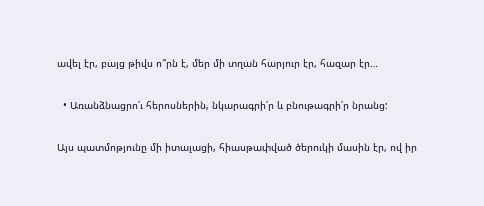ավել էր, բայց թիվս ո՞րն է, մեր մի տղան հարյուր էր, հազար էր…

  • Առանձնացրո՛ւ հերոսներին, նկարագրի՛ր և բնութագրի՛ր նրանց:

Այս պատմոթյունը մի իտալացի, հիասթափված ծերուկի մասին էր, ով իր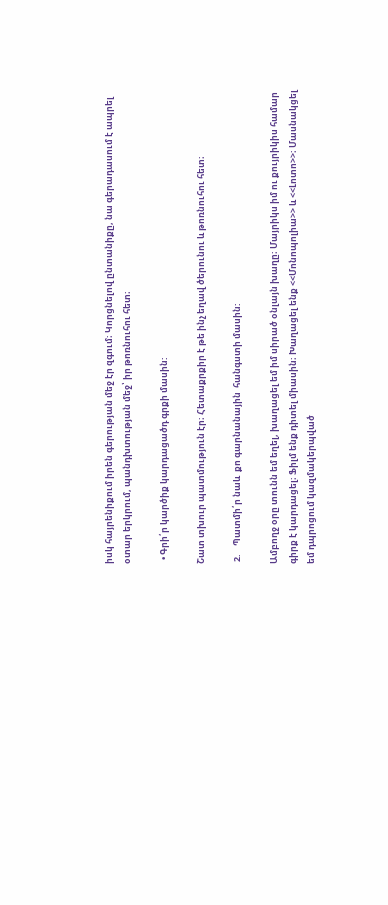իսկ հայրենիքում իրեն գերության մեջ էր զգում։ Կորցնելով ընտանիքը, նա գերադասում է ապրել օտար երկրում, պանդխտության մեջ՝ իր թոռնուհու հետ։

  • Գրի՛ր կարծիք կարդացածդ գրքի մասին:

Շատ տխուր պատմություն էր։ Հետաքրքիր է թե ինչ եղավ ծերունու և թոռնուհու հետ։

 2.    Պատմի՛ր նաև  քո գարնանային  հանգստի մասին:

Ամբողջ օրը տունն եմ եղել, խաղացել եմ իմ սիրած օնլայն խաղը։ Մայրիկս իմ ու քույրիկիս համար գիրք է կարդացել։ Ֆիլմ ենք դիտել միասին։ Խաղացել ենք <<Մոնոպոլիա>> և <<Լոտո>>։ Մասնակցել եմ դպրոցում կազմակերպված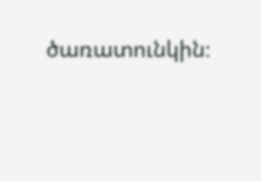ծառատունկին։